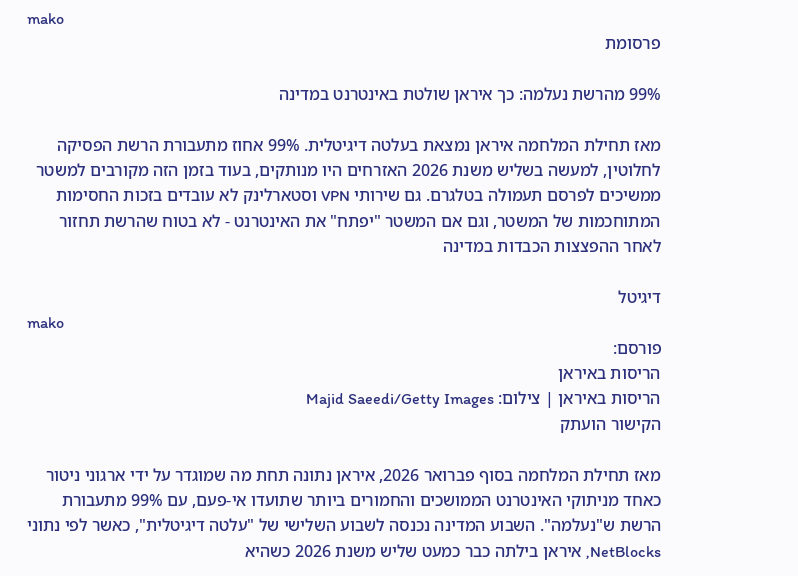mako
פרסומת

99% מהרשת נעלמה: כך איראן שולטת באינטרנט במדינה

מאז תחילת המלחמה איראן נמצאת בעלטה דיגיטלית. 99% אחוז מתעבורת הרשת הפסיקה לחלוטין, למעשה בשליש משנת 2026 האזרחים היו מנותקים, בעוד בזמן הזה מקורבים למשטר ממשיכים לפרסם תעמולה בטלגרם. גם שירותי VPN וסטארלינק לא עובדים בזכות החסימות המתוחכמות של המשטר, וגם אם המשטר "יפתח" את האינטרנט - לא בטוח שהרשת תחזור לאחר ההפצצות הכבדות במדינה

דיגיטל
mako
פורסם:
הריסות באיראן
הריסות באיראן | צילום: Majid Saeedi/Getty Images
הקישור הועתק

מאז תחילת המלחמה בסוף פברואר 2026, איראן נתונה תחת מה שמוגדר על ידי ארגוני ניטור כאחד מניתוקי האינטרנט הממושכים והחמורים ביותר שתועדו אי-פעם, עם 99% מתעבורת הרשת ש"נעלמה". השבוע המדינה נכנסה לשבוע השלישי של "עלטה דיגיטלית", כאשר לפי נתוני NetBlocks, איראן בילתה כבר כמעט שליש משנת 2026 כשהיא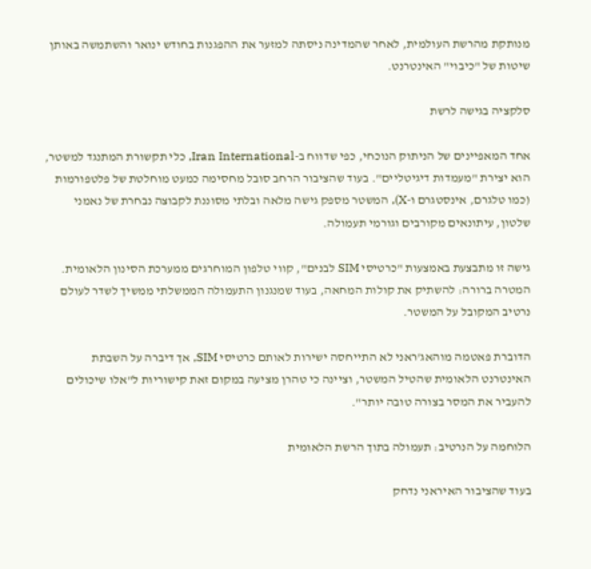מנותקת מהרשת העולמית, לאחר שהמדינה ניסתה למזער את ההפגנות בחודש ינואר והשתמשה באותן שיטות של "כיבוי" האינטרנט.

סלקציה בגישה לרשת

אחד המאפיינים של הניתוק הנוכחי, כפי שדווח ב-Iran International, כלי תקשורת המתנגד למשטר, הוא יצירת "מעמדות דיגיטליים". בעוד שהציבור הרחב סובל מחסימה כמעט מוחלטת של פלטפורמות (כמו טלגרם, אינסטגרם ו-X), המשטר מספק גישה מלאה ובלתי מסוננת לקבוצה נבחרת של נאמני שלטון, עיתונאים מקורבים וגורמי תעמולה.

גישה זו מתבצעת באמצעות "כרטיסי SIM לבנים", קווי טלפון המוחרגים ממערכת הסינון הלאומית. המטרה ברורה: להשתיק את קולות המחאה, בעוד שמנגנון התעמולה הממשלתי ממשיך לשדר לעולם נרטיב המקובל על המשטר.

הדוברת פאטמה מוהאג'ראני לא התייחסה ישירות לאותם כרטיסי SIM, אך דיברה על השבתת האינטרנט הלאומית שהטיל המשטר, וציינה כי טהרן מציעה במקום זאת קישוריות ל"אלו שיכולים להעביר את המסר בצורה טובה יותר".

הלוחמה על הנרטיב: תעמולה בתוך הרשת הלאומית

בעוד שהציבור האיראני נדחק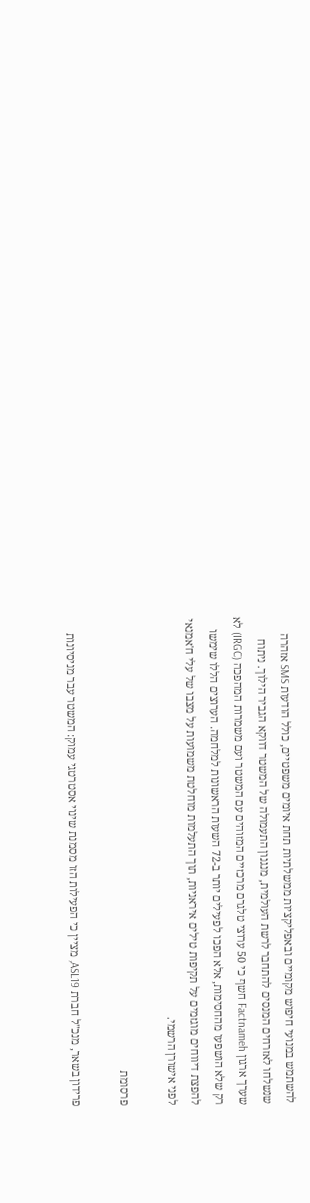להשתמש במנועי חיפוש מקומיים ובאפליקציות ממשלתיות תחת איומים משפטיים, כולל הודעות SMS אזהרה שנשלחו לאזרחים המנסים להתחבר לרשת העולמית, מנגנון התעמולה של המשטר דווקא הגביר הילוך. ניתוח שערך ארגון Factnameh חשף כי 50 ערוצי טלגרם מרכזיים המזוהים עם המשטר ועם משמרות המהפכה (IRGC) לא רק שלא הושפעו מהחסימות, אלא הפכו לפעילים יותר ב-72 השעות הראשונות למלחמה. הערוצים הללו שימשו להפצת דיווחים מוגזמים על תקיפות טילים איראניות, תוך התעלמות מוחלטת משמועות על מצבו של עלי ח'אמנאי לפני אישורן הרשמי.

פרסומת

פרידון בשאר, מנכ"ל חברת ASL19, מציין כי הפעילות הזו מסמנת שינוי אסטרטגי עמוק: המשטר עבר מניסיונות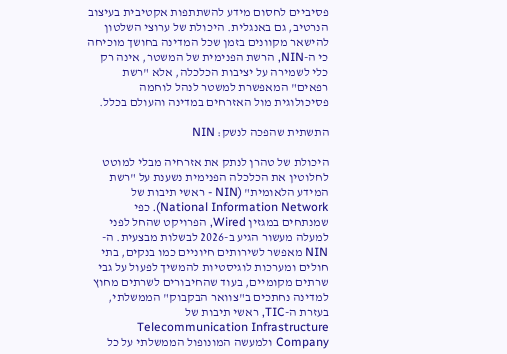פסיביים לחסום מידע להשתתפות אקטיבית בעיצוב הנרטיב, גם באנגלית. היכולת של ערוצי השלטון להישאר מקוונים בזמן שכל המדינה בחושך מוכיחה כי ה-NIN, הרשת הפנימית של המשטר, אינה רק כלי לשמירה על יציבות הכלכלה, אלא "רשת רפאים" המאפשרת למשטר לנהל לוחמה פסיכולוגית מול האזרחים במדינה והעולם בכלל.

התשתית שהפכה לנשק: NIN

היכולת של טהרן לנתק את אזרחיה מבלי למוטט לחלוטין את הכלכלה הפנימית נשענת על "רשת המידע הלאומית" (NIN - ראשי תיבות של National Information Network). כפי שמנתחים במגזין Wired, הפרויקט שהחל לפני למעלה מעשור הגיע ב-2026 לבשלות מבצעית. ה-NIN מאפשר לשירותים חיוניים כמו בנקים, בתי חולים ומערכות לוגיסטיות להמשיך לפעול על גבי שרתים מקומיים, בעוד שהחיבורים לשרתים מחוץ למדינה נחתכים ב"צוואר הבקבוק" הממשלתי, בעזרת ה-TIC, ראשי תיבות של Telecommunication Infrastructure Company ולמעשה המונופול הממשלתי על כל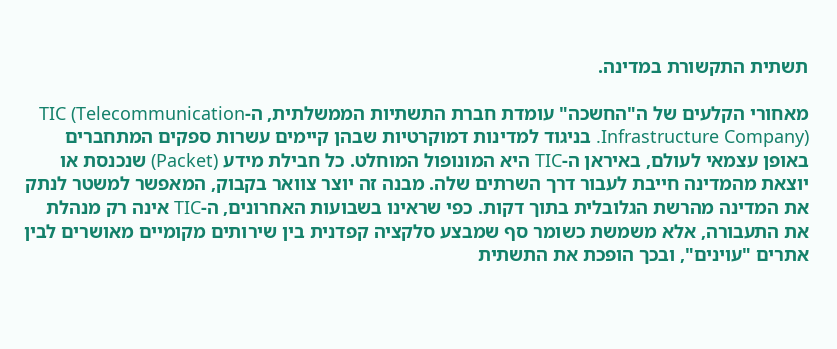תשתית התקשורת במדינה.

מאחורי הקלעים של ה"החשכה" עומדת חברת התשתיות הממשלתית, ה-TIC (Telecommunication Infrastructure Company). בניגוד למדינות דמוקרטיות שבהן קיימים עשרות ספקים המתחברים באופן עצמאי לעולם, באיראן ה-TIC היא המונופול המוחלט. כל חבילת מידע (Packet) שנכנסת או יוצאת מהמדינה חייבת לעבור דרך השרתים שלה. מבנה זה יוצר צוואר בקבוק, המאפשר למשטר לנתק את המדינה מהרשת הגלובלית בתוך דקות. כפי שראינו בשבועות האחרונים, ה-TIC אינה רק מנהלת את התעבורה, אלא משמשת כשומר סף שמבצע סלקציה קפדנית בין שירותים מקומיים מאושרים לבין אתרים "עוינים", ובכך הופכת את התשתית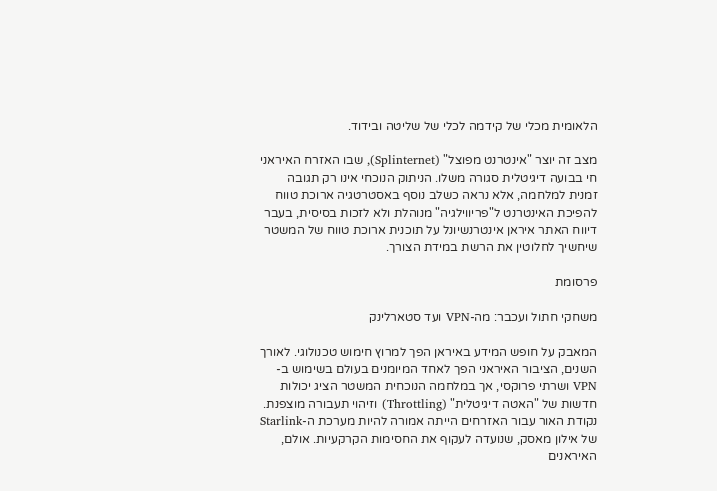הלאומית מכלי של קידמה לכלי של שליטה ובידוד.

מצב זה יוצר "אינטרנט מפוצל" (Splinternet), שבו האזרח האיראני חי בבועה דיגיטלית סגורה משלו. הניתוק הנוכחי אינו רק תגובה זמנית למלחמה, אלא נראה כשלב נוסף באסטרטגיה ארוכת טווח להפיכת האינטרנט ל"פריווילגיה" מנוהלת ולא לזכות בסיסית, בעבר דיווח האתר איראן אינטרנשיונל על תוכנית ארוכת טווח של המשטר שיחשיך לחלוטין את הרשת במידת הצורך.

פרסומת

משחקי חתול ועכבר: מה-VPN ועד סטארלינק

המאבק על חופש המידע באיראן הפך למרוץ חימוש טכנולוגי. לאורך השנים, הציבור האיראני הפך לאחד המיומנים בעולם בשימוש ב-VPN ושרתי פרוקסי, אך במלחמה הנוכחית המשטר הציג יכולות חדשות של "האטה דיגיטלית" (Throttling) וזיהוי תעבורה מוצפנת. נקודת האור עבור האזרחים הייתה אמורה להיות מערכת ה-Starlink של אילון מאסק, שנועדה לעקוף את החסימות הקרקעיות. אולם, האיראנים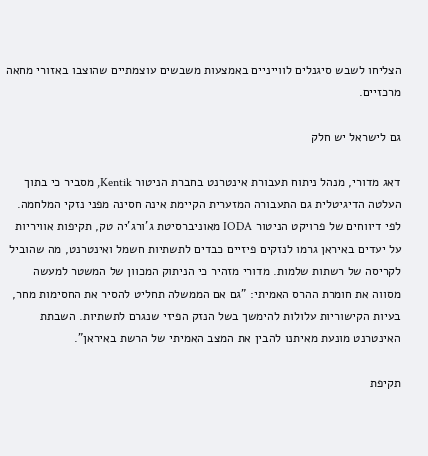הצליחו לשבש סיגנלים לווייניים באמצעות משבשים עוצמתיים שהוצבו באזורי מחאה מרכזיים.

גם לישראל יש חלק

דאג מדורי, מנהל ניתוח תעבורת אינטרנט בחברת הניטור Kentik, מסביר כי בתוך העלטה הדיגיטלית גם התעבורה המזערית הקיימת אינה חסינה מפני נזקי המלחמה. לפי דיווחים של פרויקט הניטור IODA מאוניברסיטת ג'ורג'יה טק, תקיפות אוויריות על יעדים באיראן גרמו לנזקים פיזיים כבדים לתשתיות חשמל ואינטרנט, מה שהוביל לקריסה של רשתות שלמות. מדורי מזהיר כי הניתוק המכוון של המשטר למעשה מסווה את חומרת ההרס האמיתי: "גם אם הממשלה תחליט להסיר את החסימות מחר, בעיות הקישוריות עלולות להימשך בשל הנזק הפיזי שנגרם לתשתיות. השבתת האינטרנט מונעת מאיתנו להבין את המצב האמיתי של הרשת באיראן".

תקיפת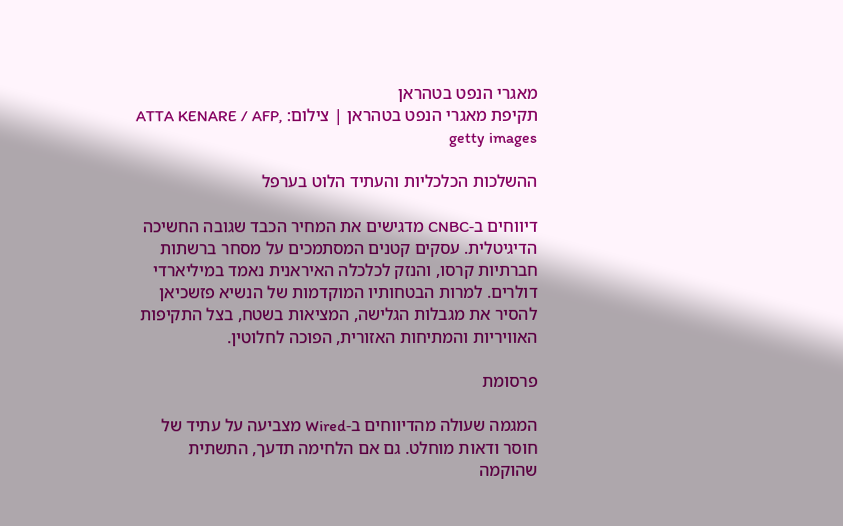מאגרי הנפט בטהראן
תקיפת מאגרי הנפט בטהראן | צילום: ATTA KENARE / AFP, getty images

ההשלכות הכלכליות והעתיד הלוט בערפל

דיווחים ב-CNBC מדגישים את המחיר הכבד שגובה החשיכה הדיגיטלית. עסקים קטנים המסתמכים על מסחר ברשתות חברתיות קרסו, והנזק לכלכלה האיראנית נאמד במיליארדי דולרים. למרות הבטחותיו המוקדמות של הנשיא פזשכיאן להסיר את מגבלות הגלישה, המציאות בשטח, בצל התקיפות האוויריות והמתיחות האזורית, הפוכה לחלוטין.

פרסומת

המגמה שעולה מהדיווחים ב-Wired מצביעה על עתיד של חוסר ודאות מוחלט. גם אם הלחימה תדעך, התשתית שהוקמה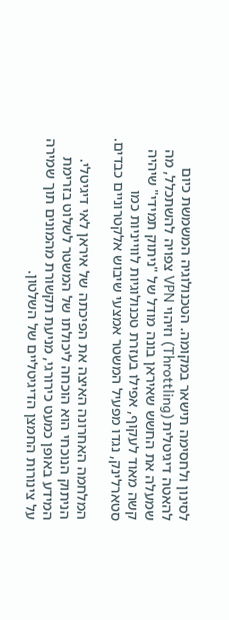לסינון ולחסימה תישאר במקומה. הטכנולוגיה המשמשת כיום להאטה דיגיטלית (Throttling) וזיהוי VPN צפויה להשתכלל, מה שמעלה את החשש שאיראן בונה מודל של "ניתוק תמידי" שיהיה קשה מאוד לעקוף, אפילו בעזרת טכנולוגיות לווייניות כמו סטארלינק, נגדו מפעיל המשטר אמצעי שיבוש אלקטרוניים כבדים.

המלחמה האחרונה האיצה את הפיכתה של איראן לאי דיגיטלי. הניתוק הנוכחי הוא הוכחה ליכולתו של המשטר לשלוט בזרימת המידע באופן כמעט כירורגי, מניעת תקשורת מהמונים תוך שמירה על צינורות החמצן הדיגיטליים של השלטון.